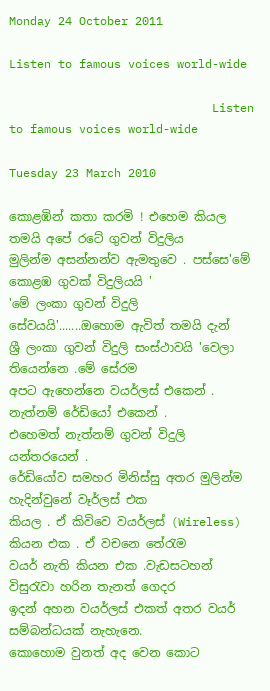Monday 24 October 2011

Listen to famous voices world-wide

                             Listen to famous voices world-wide

Tuesday 23 March 2010

කොළඹින් කතා කරමි ! එහෙම කියල තමයි අපේ රටේ ගුවන් විදුලිය
මුලින්ම අසන්නන්ව ඇමතුවෙ . පස්සෙ'මේ කොළඹ ගුවක් විදුලියයි '
'මේ ලංකා ගුවන් විදුලි සේවයයි'.......ඔහොම ඇවිත් තමයි දැන්
ශ්‍රී ලංකා ගුවන් විදුලි සංස්ථාවයි 'වෙලා තියෙන්නෙ .මේ සේරම
අපට ඇහෙන්නෙ වයර්ලස් එකෙන් . නැත්නම් රේඩියෝ එකෙන් .
එහෙමත් නැත්නම් ගුවන් විදුලි යන්තරයෙන් .
රේඩියෝව සමහර මිනිස්සු අතර මුලින්ම හැදින්වුනේ වෑර්ලස් එක
කියල . ඒ කිවිවෙ වයර්ලස් (Wireless) කියන එක . ඒ වචනෙ තේරැම
වයර් නැති කියන එක .වැඩසටහන් විසුරැවා හරින තැනත් ගෙදර
ඉදන් අහන වයර්ලස් එකත් අතර වයර් සම්බන්ධයක් නැහැනෙ.
කොහොම වුනත් අද වෙන කොට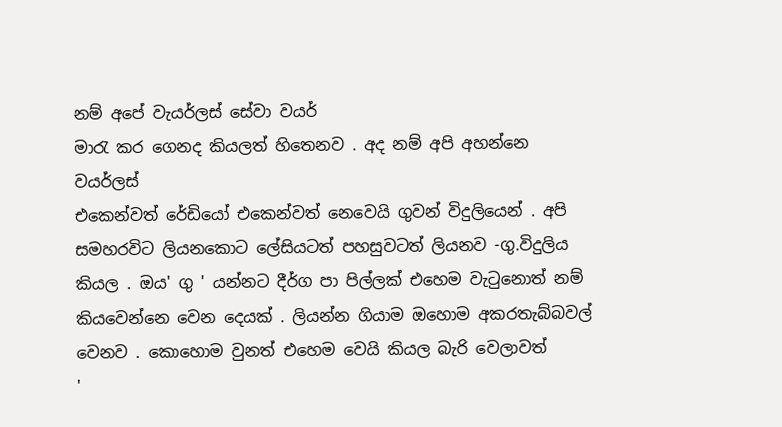නම් අපේ වැයර්ලස් සේවා වයර්
මාරැ කර ගෙනද කියලත් හිතෙනව . අද නම් අපි අහන්නෙ වයර්ලස්
එකෙන්වත් රේඩියෝ එකෙන්වත් නෙවෙයි ගුවන් විදුලියෙන් . අපි
සමහරවිට ලියනකොට ලේසියටත් පහසුවටත් ලියනව -ගු.විදුලිය
කියල . ඔය' ගු ' යන්නට දීර්ග පා පිල්ලක් එහෙම වැටුනොත් නම්
කියවෙන්නෙ වෙන දෙයක් . ලියන්න ගියාම ඔහොම අකරතැබ්බවල්
වෙනව . කොහොම වුනත් එහෙම වෙයි කියල බැරි වෙලාවත්
'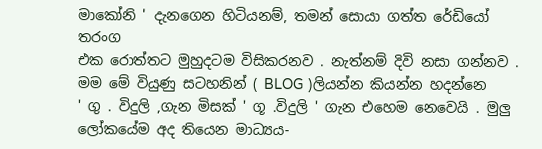මාකෝනි ' දැනගෙන හිටියනම්, තමන් සොයා ගත්ත රේඩියෝ තරංග
එක රොත්තට මුහුදටම විසිකරනව . නැත්නම් දිවි නසා ගන්නව .
මම මේ වියුණු සටහනින් ( BLOG )ලියන්න කියන්න හදන්නෙ
' ගු . විදුලි ,ගැන මිසක් ' ගූ .විදුලි ' ගැන එහෙම නෙවෙයි . මුලු
ලෝකයේම අද තියෙන මාධ්‍යය-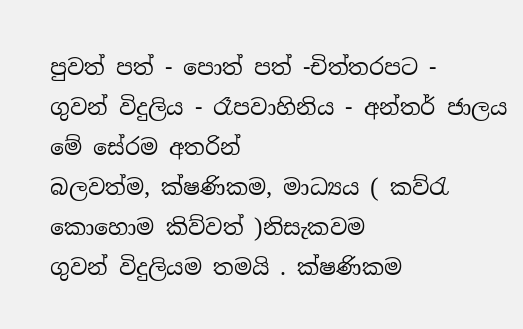පුවත් පත් - පොත් පත් -චිත්තරපට -
ගුවන් විදුලිය - රෑපවාහිනිය - අන්තර් ජාලය මේ සේරම අතරින්
බලවත්ම, ක්ෂණිකම, මාධ්‍යය ( කව්රැ කොහොම කිව්වත් )නිසැකවම
ගුවන් විදුලියම තමයි . ක්ෂණිකම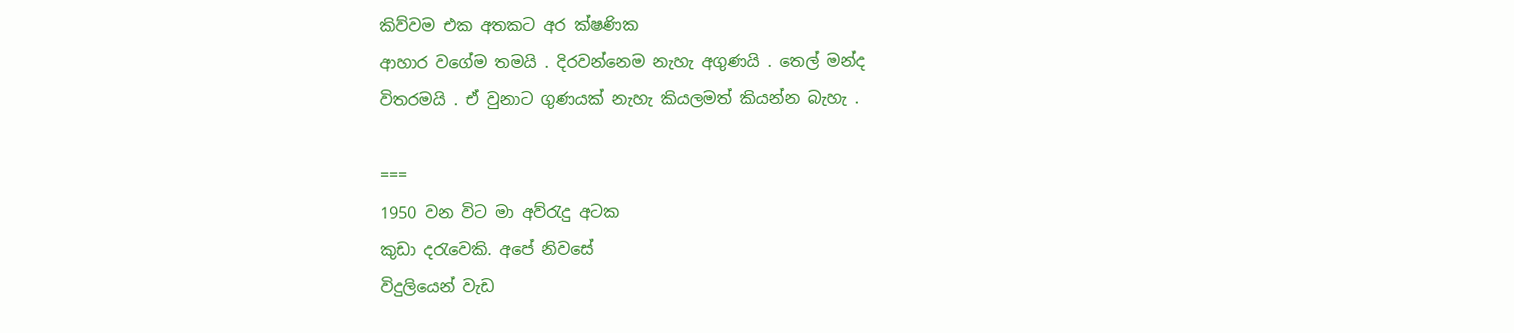කිව්වම එක අතකට අර ක්ෂණික
ආහාර වගේම තමයි . දිරවන්නෙම නැහැ අගුණයි . තෙල් මන්ද
විතරමයි . ඒ වුනාට ගුණයක් නැහැ කියලමත් කියන්න බැහැ .

===
1950 වන විට මා අව්රැදු අටක
කුඩා දරැවෙකි. අපේ නිවසේ
විදුලියෙන් වැඩ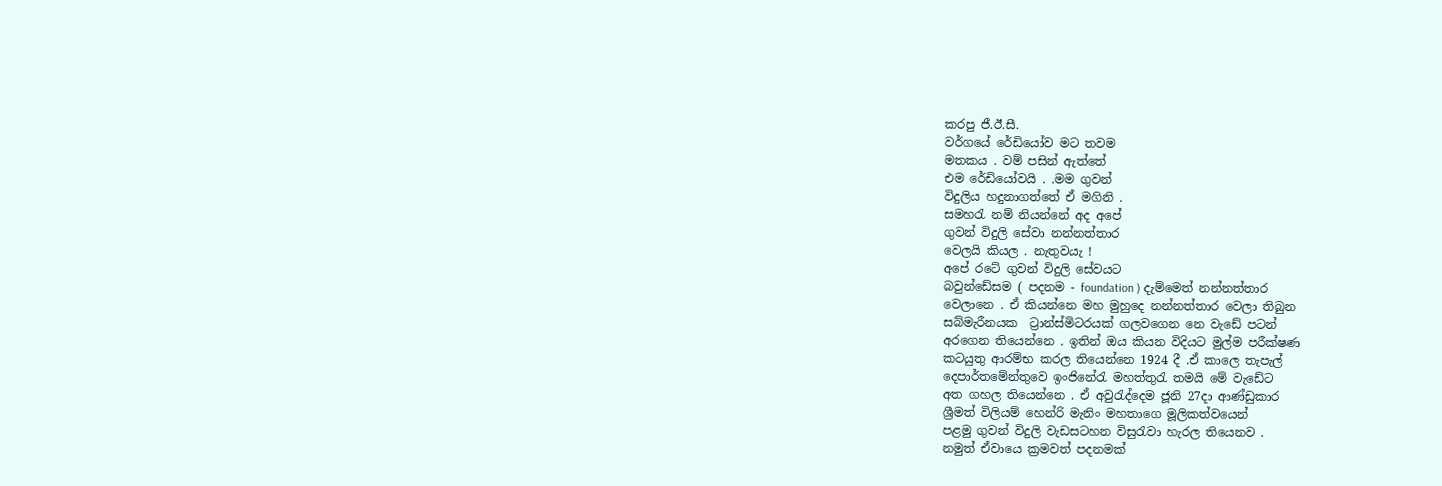කරපු ජී.ඊ.සී.
වර්ගයේ රේඩියෝව මට තවම
මතකය . වම් පසින් ඇත්තේ
එම රේඩියෝවයි . .මම ගුවන්
විදුලිය හදුනාගත්තේ ඒ මගිනි .
සමහරැ නම් නියන්නේ අද අපේ
ගුවන් විදුලි සේවා නන්නත්තාර
වෙලයි කියල . නැතුවයැ !
අපේ රටේ ගුවන් විදුලි සේවයට
බවුන්ඩේසම ( පදනම - foundation ) දැම්මෙත් නන්නත්තාර
වෙලානෙ . ඒ කියන්නෙ මහ මුහුදෙ නන්නත්තාර වෙලා තිබුන
සබ්මැරීනයක ‍ ට්‍රාන්ස්මිටරයක් ගලවගෙන නෙ වැඩේ පටන්
අරගෙන තියෙන්නෙ . ඉතින් ඔය කියන විදියට මුල්ම පරීක්ෂණ
කටයුතු ආරම්භ කරල තියෙන්නෙ 1924 දී .ඒ කාලෙ තැපැල්
දෙපාර්තමේන්තුවෙ ඉංජිනේරැ මහත්තුරැ තමයි මේ වැඩේට
අත ගහල තියෙන්නෙ . ඒ අවුරැද්දෙම ජූනි 27දා ආණ්ඩුකාර
ශ්‍රීමත් විලියම් හෙන්රි මැනිං මහතාගෙ මූලිකත්වයෙන්
පළමු ගුවන් විදුලි වැඩසටහන විසුරැවා හැරල තියෙනව .
නමුත් ඒවායෙ ක්‍රමවත් පදනමක්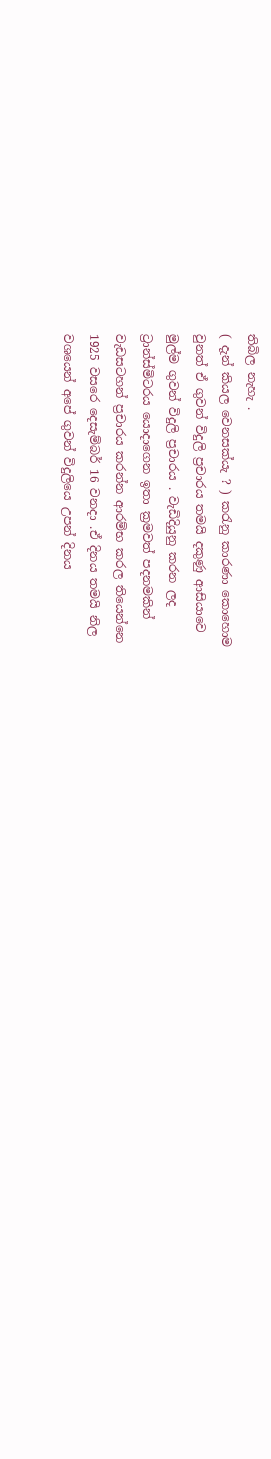තිබිල නැහැ .
( දැන් කියල වෙනසක්යැ ? ) කරැනු කාරණා කොහොම
වුනත් ඒ ගුවන් විදුලි ප්‍රචාරය තමයි දකුණු ආසියාවෙ
මුල්ම ගුවන් විදුලි ප්‍රචාරය . වැඩිදියුනු කරන ලද
ට්‍රාන්ස්මිටරය යොදාගෙන ඉතා ක්‍රමවත් පදනමකින්
වැඩසටහන් ප්‍රචාරය කරන්න ආරම්භ කරල තියෙන්නෙ
1925 වසරෙ දෙසැම්බර් 16 වනදා .ඒ දිනය තමයි නිල
වශයෙන් අපේ ගුවන් විදුලියෙ උපන් දිනය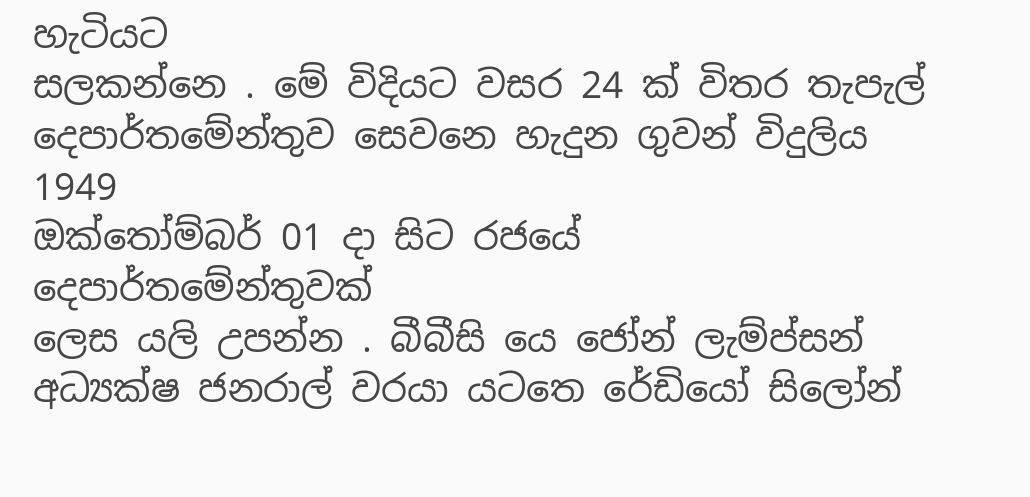හැටියට
සලකන්නෙ . මේ විදියට වසර 24 ක් විතර තැපැල්
දෙපාර්තමේන්තුව සෙවනෙ හැදුන ගුවන් විදුලිය 1949
ඔක්තෝම්බර් 01 දා සිට රජයේ දෙපාර්තමේන්තුවක්
ලෙස යලි උපන්න . බීබීසි යෙ ජෝන් ලැම්ප්සන්
අධ්‍යක්ෂ ජනරාල් වරයා යටතෙ රේඩියෝ සිලෝන්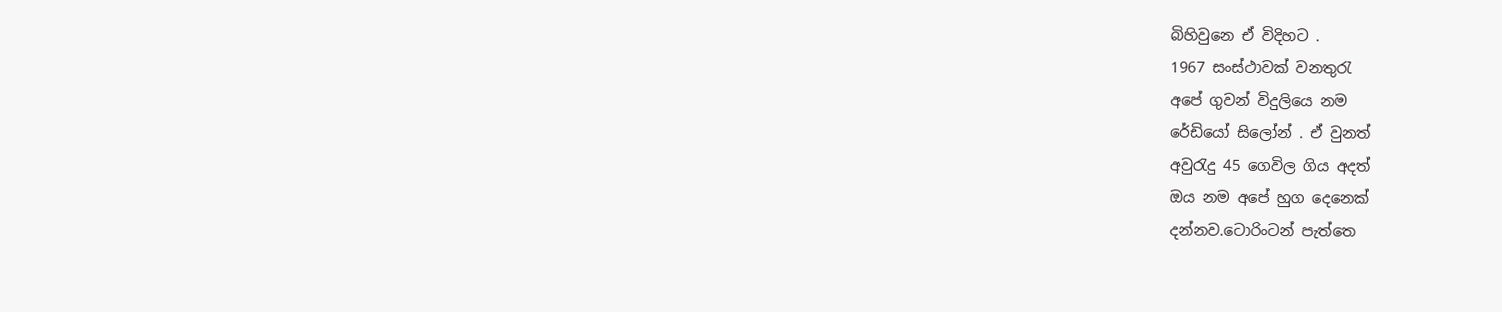බිහිවුනෙ ඒ විදිහට .
1967 සංස්ථාවක් වනතුරැ
අපේ ගුවන් විදුලියෙ නම
රේඩියෝ සිලෝන් . ඒ වුනත්
අවුරැදු 45 ගෙවිල ගිය අදත්
ඔය නම අපේ හුග දෙනෙක්
දන්නව.ටොරිංටන් පැත්තෙ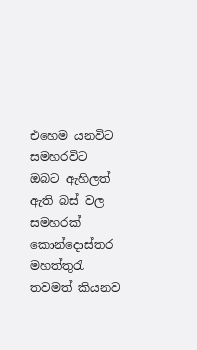එහෙම යනවිට සමහරවිට
ඔබට ඇහිලත් ඇති බස් වල
සමහරක් කොන්දොස්තර
මහත්තුරැ තවමත් කියනව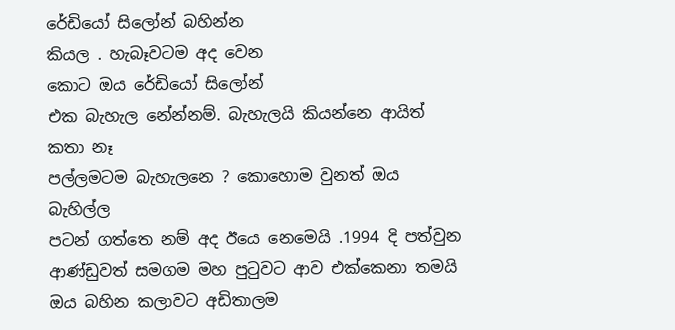රේඩියෝ සිලෝන් බහින්න
කියල . හැබෑවටම අද වෙන
කොට ඔය රේඩියෝ සිලෝන්
එක බැහැල නේන්නම්. බැහැලයි කියන්නෙ ආයිත් කතා නෑ
පල්ලමටම බැහැලනෙ ? කොහොම වුනත් ඔය බැහිල්ල
පටන් ගත්තෙ නම් අද ඊයෙ නෙමෙයි .1994 දි පත්වුන
ආණ්ඩුවත් සමගම මහ පුටුවට ආව එක්කෙනා තමයි
ඔය බහින කලාවට අඩිතාලම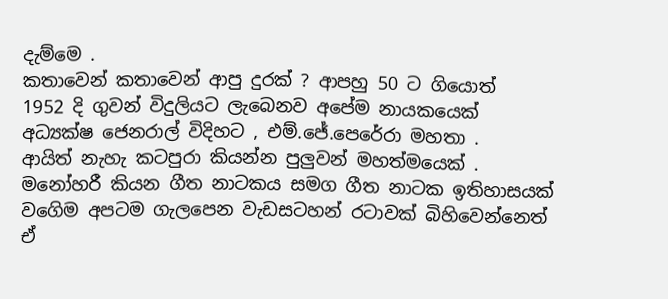දැම්මෙ .
කතාවෙන් කතාවෙන් ආපු දුරක් ? ආපහු 50 ට ගියොත්
1952 දි ගුවන් විදුලියට ලැබෙනව අපේම නායකයෙක්
අධ්‍යක්ෂ ජෙනරාල් විදිහට , එම්.ජේ.පෙරේරා මහතා .
ආයිත් නැහැ කටපුරා කියන්න පුලුවන් මහත්මයෙක් .
මනෝහරී කියන ගීත නාටකය සමග ගීත නාටක ඉතිහාසයක්
වගෙිම අපටම ගැලපෙන වැඩසටහන් රටාවක් බිහිවෙන්නෙත්
ඒ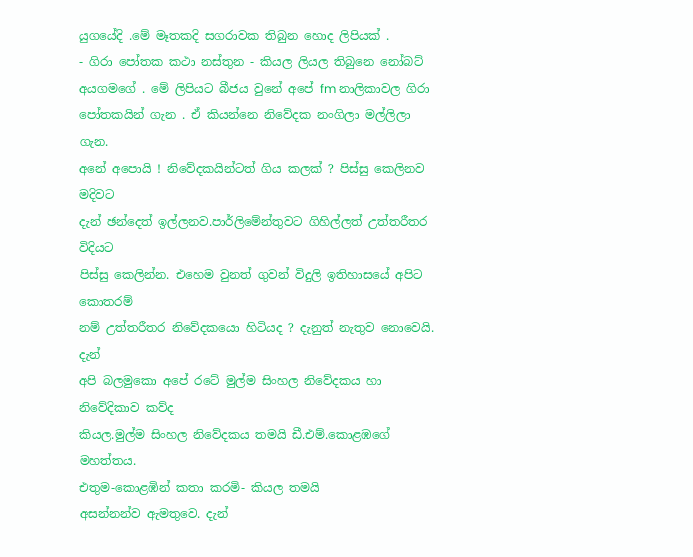යුගයේදි .මේ මෑතකදි සගරාවක තිබුන හො‍ද ලිපියක් .
- ගිරා පෝතක කථා නස්තුන - කියල‍ ලියල තිබුනෙ නෝබට්
අයගමගේ . මේ ලිපියට බීජය වුනේ අපේ fm නාලිකාවල ගිරා
පෝතකයින් ගැන . ඒ කියන්නෙ නිවේදක නංගිලා මල්ලිලා ගැන.
අනේ අපොයි ! නිවේදකයින්ටත් ගිය කලක් ? පිස්සු කෙලිනව මදිවට
දැන් ඡන්දෙත් ඉල්ලනව.පාර්ලිමේන්තුවට ගිහිල්ලත් උත්තරීතර විදියට
පිස්සු කෙලින්න. එහෙම වුනත් ගුවන් විදුලි ඉතිහාසයේ අපිට කොතරම්
නම් උත්තරීතර නිවේදකයො හිටියද ? දැනුත් නැතුව නොවෙයි. දැන්
අපි බලමුකො අපේ රටේ මුල්ම සිංහල නිවේදකය හා නිවේදිකාව කව්ද
කියල.මුල්ම සිංහල නිවේදකය තමයි ඩී.එම්.කොළඹගේ මහත්තය.
එතුම-කොළඹින් කතා කරමි- කියල තමයි
අසන්නන්ව ඇමතුවෙ. දැන්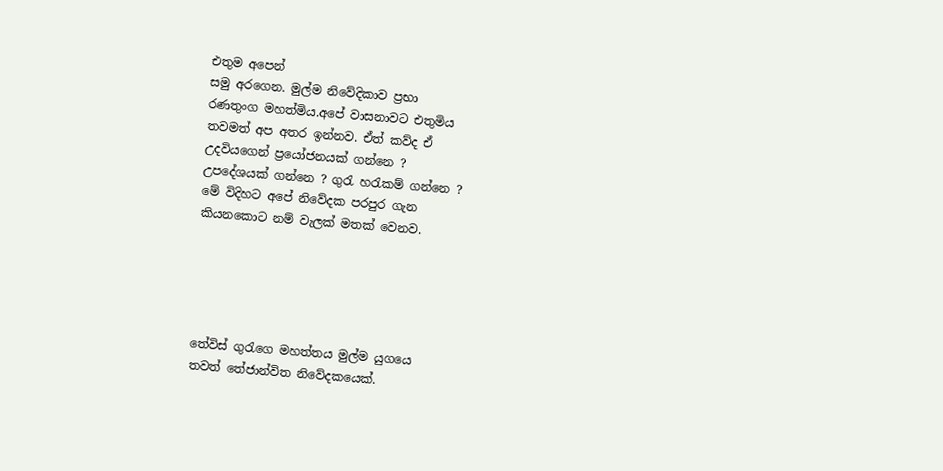එතුම අපෙන්
සමු අරගෙන. මුල්ම නිවේදිකාව ප්‍රභා
රණතුංග මහත්මිය.අපේ වාසනාවට එතුමිය
තවමත් අප අතර ඉන්නව. ඒත් කව්ද ඒ
උදවියගෙන් ප්‍රයෝජනයක් ගන්නෙ ?
උපදේශයක් ගන්නෙ ? ගුරැ හරැකම් ගන්නෙ ?
මේ විදිහට අපේ නිවේදක පරපුර ගැන
කියනකොට නම් වැලක් මතක් වෙනව.





තේවිස් ගුරැගෙ මහත්තය මුල්ම යුගයෙ
තවත් තේජාන්විත නිවේදකයෙක්.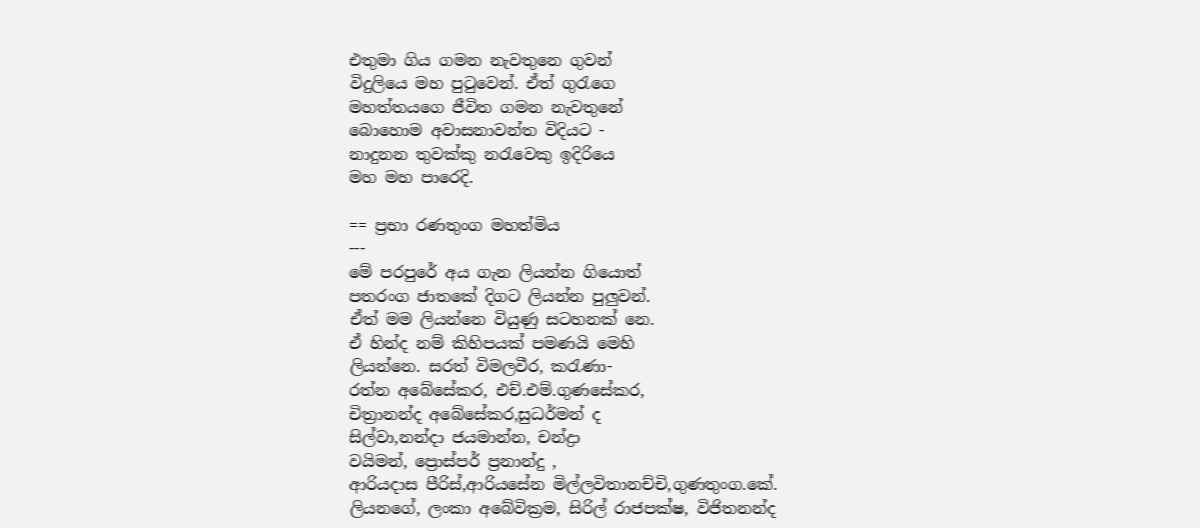එතුමා ගිය ගමන නැවතුනෙ ගුවන්
විදුලියෙ මහ පුටුවෙන්. ඒත් ගුරැගෙ
මහත්තයගෙ ජීවිත ගමන නැවතුනේ
බොහොම අවාසනාවන්ත විදියට -
නාදුනන තුවක්කු නරැවෙකු ඉදිරියෙ
මහ මහ පාරෙදි.

== ප්‍රභා රණතුංග මහත්මිය
---
මේ පරපුරේ අය ගැන ලියන්න ගියොත්
පතරංග ජාතකේ දිගට ලියන්න පුලුවන්.
ඒත් මම ලියන්නෙ වියුණු සටහනක් නෙ.
ඒ හින්ද නම් කිහිපයක් පමණයි මෙහි
ලියන්නෙ. සරත් විමලවීර, කරැණා-
රත්න අබේසේකර, එච්.එම්.ගුණසේකර,
චිත්‍රානන්ද අබේසේකර,සුධර්මන් ද
සිල්වා,නන්දා ජයමාන්න, චන්ද්‍රා
වයිමන්, ප්‍රොස්පර් ප්‍රනාන්දු ,
ආරියදාස පීරිස්,ආරියසේන මිල්ලවිතානච්චි,ගුණතුංග.කේ.
ලියනගේ, ලංකා අබේවික්‍රම, සිරිල් රාජපක්ෂ, විජිතනන්ද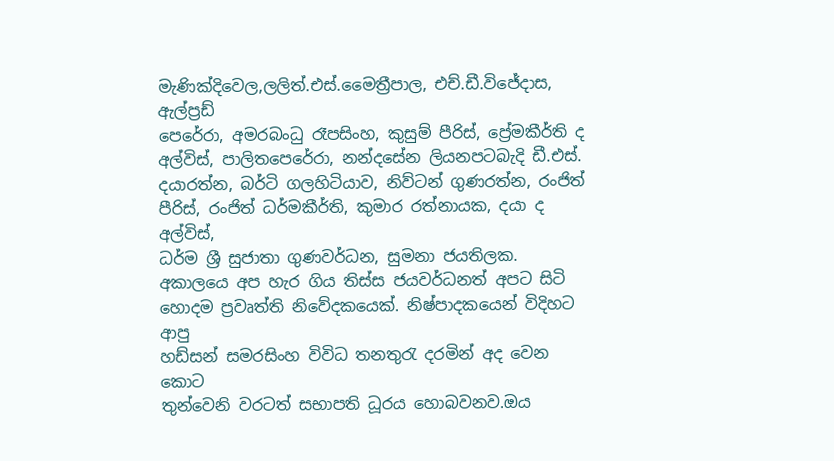මැණික්දිවෙල,ලලිත්.එස්.මෛත්‍රීපාල, එච්.ඩී.විජේදාස, ඇල්ප්‍රඩ්
පෙරේරා, අමරබංධු රෑපසිංහ, කුසුම් පීරිස්, ප්‍රේමකීර්ති ද
අල්විස්, පාලිතපෙරේරා, නන්දසේන ලියනපටබැදි ඩී.එස්.
දයාරත්න, බර්ටි ගලහිටියාව, නිව්ටන් ගුණරත්න, රංජිත්
පීරිස්, රංජිත් ධර්මකීර්ති, කුමාර රත්නායක, දයා ද අල්විස්,
ධර්ම ශ්‍රී සුජාතා ගුණවර්ධන, සුමනා ජයතිලක.
අකාලයෙ අප හැර ගිය තිස්ස ජයවර්ධනත් අපට සිටි
හොදම ප්‍රවෘත්ති නිවේදකයෙක්. නිෂ්පාදකයෙන් විදිහට ආපු
හඩ්සන් සමරසිංහ විවිධ තනතුරැ දරමින් අද වෙන කොට
තුන්වෙනි වරටත් සභාපති ධූරය හොබවනව.ඔය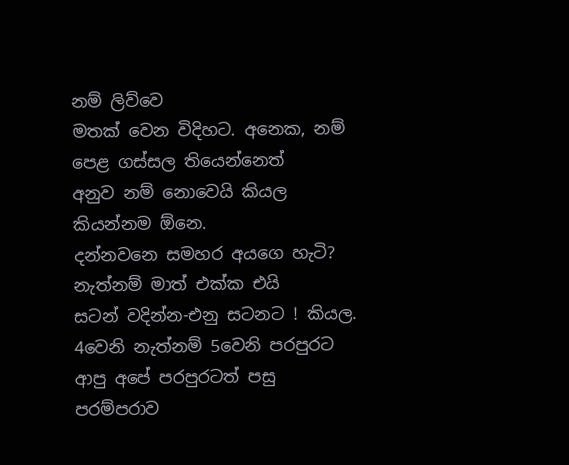නම් ලිව්වෙ
මතක් වෙන විදිහට. අනෙක, නම් පෙළ ගස්සල තියෙන්නෙත්
අනුව නම් නොවෙයි කියල කියන්නම ඕනෙ.
දන්නවනෙ සමහර අයගෙ හැටි? නැත්නම් මාත් එක්ක එයි
සටන් වදින්න-එනු සටනට ! කියල.
4වෙනි නැත්නම් 5වෙනි පරපුරට ආපු අපේ පරපුරටත් පසු
පරම්පරාව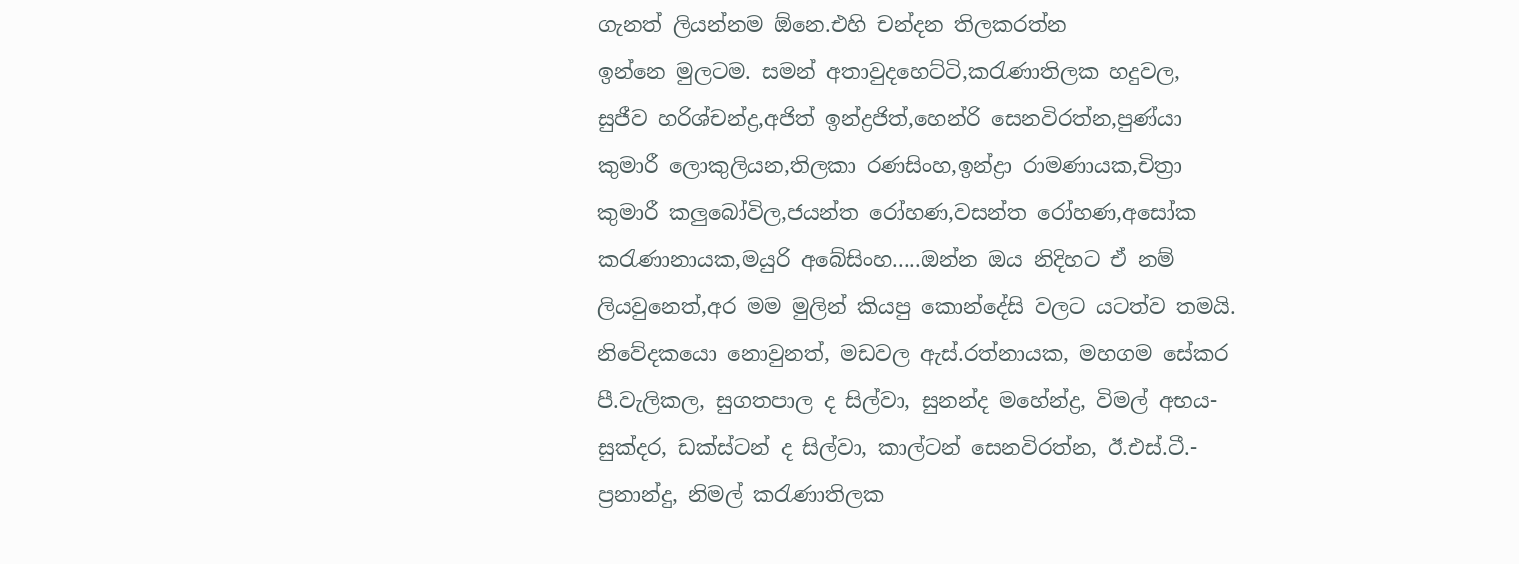ගැනත් ලියන්නම ඕනෙ.එහි චන්දන තිලකරත්න
ඉන්නෙ මුලටම. සමන් අතාවුදහෙට්ටි,කරැණාතිලක හදුවල,
සුජීව හරිශ්චන්ද්‍ර,අජිත් ඉන්ද්‍රජිත්,හෙන්රි සෙනවිරත්න,පුණ්යා
කුමාරී ලොකුලියන,තිලකා රණසිංහ,ඉන්ද්‍රා රාමණායක,චිත්‍රා
කුමාරී කලුබෝවිල,ජයන්ත රෝහණ,වසන්ත රෝහණ,අසෝක
කරැණානායක,මයුරි අබේසිංහ.....ඔන්න ඔය නිදිහට ඒ නම්
ලියවුනෙත්,අර මම මුලින් කියපු කොන්දේසි වලට යටත්ව තමයි.
නිවේදකයො නොවුනත්, මඩවල ඇස්.රත්නායක, මහගම සේකර
පී.වැලිකල, සුගතපාල ද සිල්වා, සුනන්ද මහේන්ද්‍ර, විමල් අභය-
සුක්දර, ඩක්ස්ටන් ද සිල්වා, කාල්ටන් සෙනවිරත්න, ඊ.එස්.ටී.-
ප්‍රනාන්දු, නිමල් කරැණාතිලක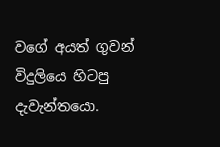වගේ අයත් ගුවන් විදුලියෙ හිටපු
දැවැන්තයො.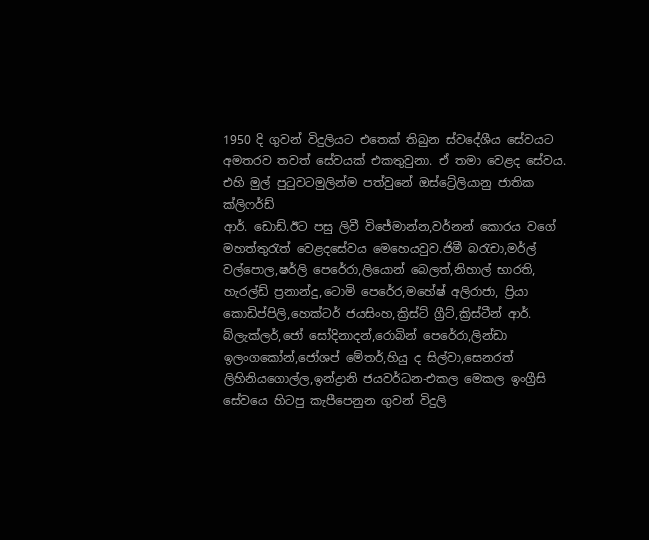1950 දි ගුවන් විදුලියට එතෙක් තිබුන ස්වදේශීය සේවයට
අමතරව තවත් සේවයක් එකතුවුනා. ඒ තමා වෙළද සේවය.
එහි මුල් පුටුවටමුලින්ම පත්වුනේ ඔස්ට්‍රේලියානු ජාතික ක්ලිෆර්ඩ්
ආර්. ඩොඩ්.ඊට පසු ලිවී විජේමාන්න,වර්නන් කොරය වගේ
මහත්තුරැත් වෙළදසේවය මෙහෙයවුව.ජිමී බරැචා,මර්ල්
වල්පොල,ෂර්ලි පෙරේරා,ලියොන් බෙලත්,නිහාල් භාරති,
හැරල්ඩ් ප්‍රනාන්දු,ටොමි පෙරේර,මහේෂ් අලිරාජා, ප්‍රියා
කොඩිප්පිලි,හෙක්ටර් ජයසිංහ,ක්‍රිස්ට් ග්‍රීට්,ක්‍රිස්ටීන් ආර්.
බ්ලැක්ලර්,ජෝ සෝදිනාදන්,රොබින් පෙරේරා,ලින්ඩා
ඉලංගකෝන්,ජෝශප් මේතර්,හියු ද සිල්වා,සෙනරත්
ලිහිනියගොල්ල,ඉන්ද්‍රානි ජයවර්ධන-එකල මෙකල ඉංග්‍රීසි
සේවයෙ හිටපු කැපීපෙනුන ගුවන් විදුලි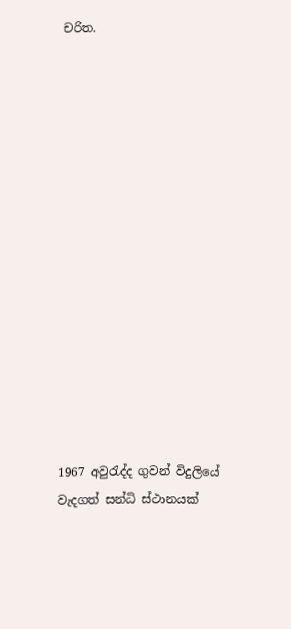චරිත.















1967 අවුරැද්ද ගුවන් විදුලියේ වැදගත් සන්ධි ස්ථානයක්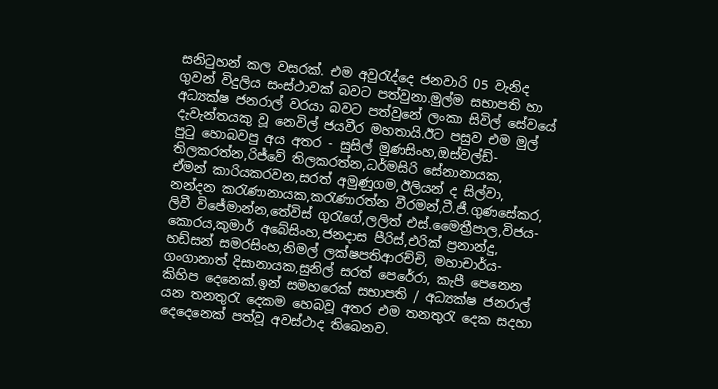සනිටුහන් කල වසරක්. එම අවුරැද්දෙ ජනවාරි 05 වැනිද
ගුවන් විදුලිය සංස්ථාවක් බවට පත්වුනා.මුල්ම සභාපති හා
අධ්‍යක්ෂ ජනරාල් වරයා බවට පත්වුනේ ලංකා සිවිල් සේවයේ
දැවැන්තයකු වූ නෙවිල් ජයවීර මහතායි.ඊට පසුව එම මුල්
පුටු හොබවපු අය අතර - සුසිල් මුණසිංහ,ඔස්වල්ඩ්-
තිලකරත්න,රිජ්වේ තිලකරත්න,ධර්මසිරි සේනානායක,
ඒමන් කාරියකරවන,සරත් අමුණුගම,ඊලියන් ද සිල්වා,
නන්දන කරැණානායක,කරැණාරත්න වීරමන්,ටී.ජී.ගුණසේකර,
ලිවී විජේමාන්න,තේවිස් ගුරැගේ,ලලිත් එස්.මෛත්‍රීපාල,විජය-
කොරය,කුමාර් අබේසිංහ,ජනදාස පීරිස්,එරික් ප්‍රනාන්දු,
හඩ්සන් සමරසිංහ,නිමල් ලක්ෂපතිආරච්චි, මහාචාර්ය-
ගංගානාත් දිසානායක,සුනිල් සරත් පෙරේරා, කැපී පෙනෙන
කිහිප දෙනෙක්.ඉන් සමහරෙක් සභාපති / අධ්‍යක්ෂ ජනරාල්
යන තනතුරැ දෙකම හෙබවූ අතර එම තනතුරැ දෙක සදහා
දෙදෙනෙක් පත්වූ අවස්ථාද තිබෙනව.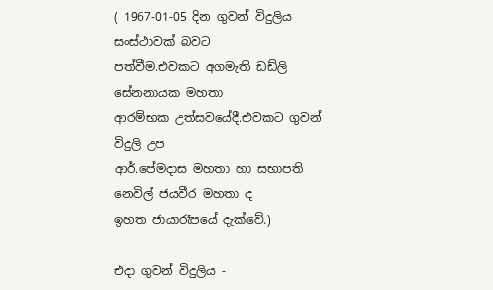( 1967-01-05 දින ගුවන් විදුලිය සංස්ථාවක් බවට
පත්වීම.එවකට අගමැති ඩඩ්ලි සේනනායක මහතා
ආරම්භක උත්සවයේදී.එවකට ගුවන් විදුලි උප
ආර්.පේමදාස මහතා හා සභාපති නෙවිල් ජයවීර මහතා ද
ඉහත ජායාරෑපයේ දැක්වේ.)

එදා ගුවන් විදුලිය -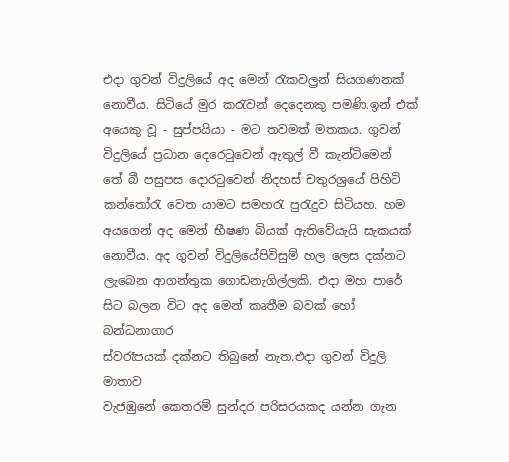එදා ගුවන් විදුලියේ අද මෙන් රැකවල්‍රන් සියගණනක්
නොවීය. සිටියේ මුර කරැවන් දෙදෙනකු පමණි.ඉන් එක්
අයෙකු වූ - සුප්පයියා - මට තවමත් මතකය. ගුවන්
විදුලියේ ප්‍රධාන දෙරෙටුවෙන් ඇතුල් වී කැන්ටිමෙන්
තේ බී පසුපස දොරටුවෙන් නිදහස් චතුරශ්‍රයේ පිහිටි
කන්තෝරැ වෙත යාමට සමහරැ පුරැදුව සිටියහ. හම
අයගෙන් අද මෙන් භීෂණ බියක් ඇතිවේයැයි සැකයක්
නොවීය. අද ගුවන් විදුලියේපිවිසුම් හල ලෙස දක්නට
ලැබෙන ආගන්තුක ගොඩනැගිල්ලකි. එදා මහ පාරේ
සිට බලන විට අද මෙන් කෘතීම බවක් හෝ බන්ධනාගාර
ස්වරෑපයක් දක්නට තිබුනේ නැත.එදා ගුවන් විදුලි මාතාව
වැජඹුනේ කෙතරම් සුන්දර පරිසරයකද යන්න ගැන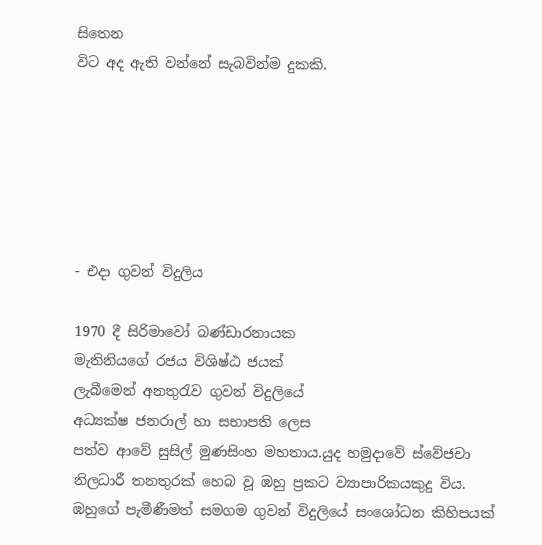සිතෙන
විට අද ඇති වන්නේ සැබවින්ම දුකකි.






- එදා ගුවන් විදුලිය

1970 දී සිරිමාවෝ බණ්ඩාරනායක
මැතිනියගේ රජය විශිෂ්ඨ ජයක්
ලැබීමෙන් අනතුරැව ගුවන් විදුලියේ
අධ්‍යක්ෂ ජනරාල් හා සභාපති ලෙස
පත්ව ආවේ සුසිල් මුණසිංහ මහතාය.යුද හමුදාවේ ස්වේජචා
නිලධාරී තනතුරක් හෙබ වූ ඹහු ප්‍රකට ව්‍යාපාරිකයකුදු විය.
ඹහුගේ පැමීණීමත් සමගම ගුවන් විදුලියේ සංශෝධන කිහිපයක්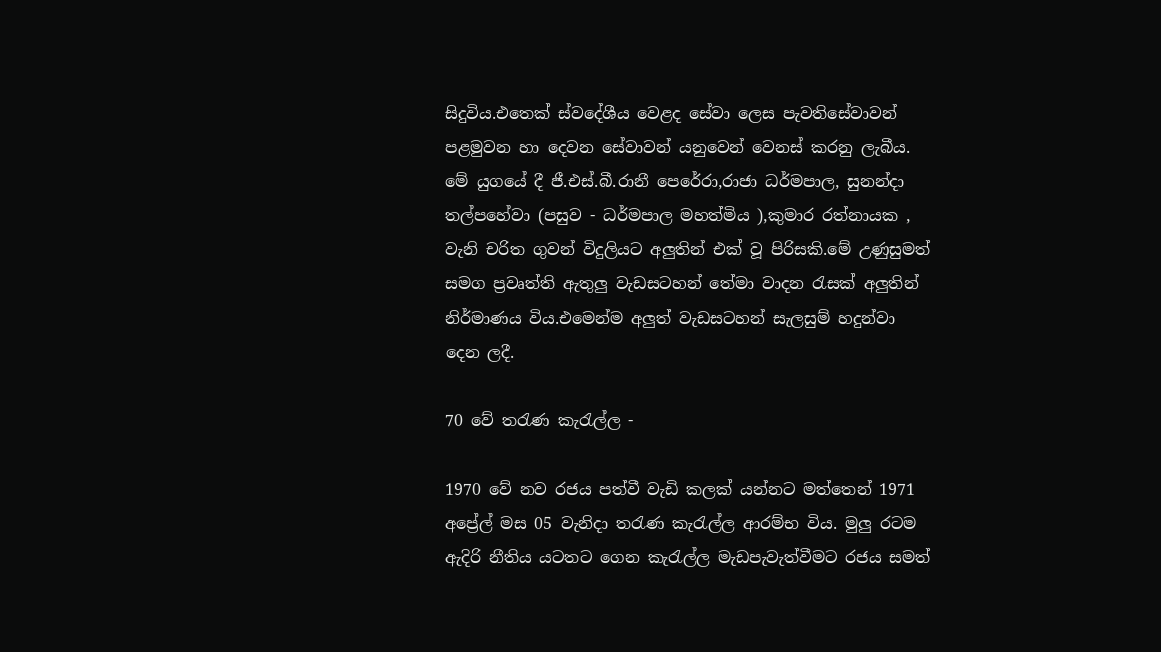සිදුවිය.එතෙක් ස්වදේශීය වෙළද සේවා ලෙස පැවතිසේවාවන්
පළමුවන හා දෙවන සේවාවන් යනුවෙන් වෙනස් කරනු ලැබීය.
මේ යුගයේ දී ජී.එස්.බී.රානී පෙරේරා,රාජා ධර්මපාල, සුනන්දා
තල්පහේවා (පසුව - ධර්මපාල මහත්මිය ),කුමාර රත්නායක ,
වැනි චරිත ගුවන් විදුලියට අලුතින් එක් වූ පිරිසකි.මේ උණුසුමත්
සමග ප්‍රවෘත්ති ඇතුලු වැඩසටහන් තේමා වාදන රැසක් අලුතින්
නිර්මාණය විය.එමෙන්ම අලුත් වැඩසටහන් සැලසුම් හදුන්වා
දෙන ලදී.

70 වේ තරැණ කැරැල්ල -

1970 වේ නව රජය පත්වී වැඩි කලක් යන්නට මත්තෙන් 1971
අප්‍රේල් මස 05 වැනිදා තරැණ කැරැල්ල ආරම්භ විය. මුලු රටම
ඇදිරි නීතිය යටතට ගෙන කැරැල්ල මැඩපැවැත්වීමට රජය සමත්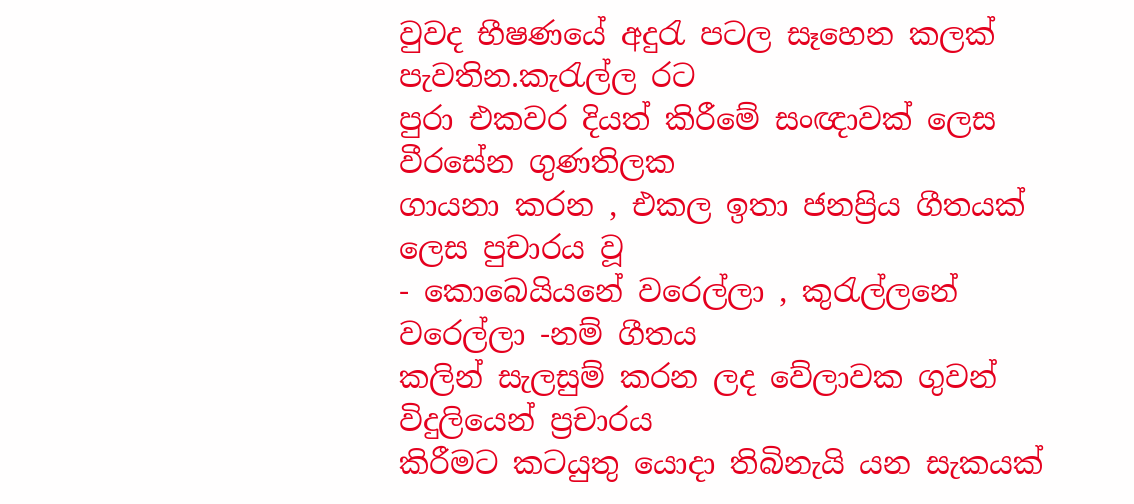වුවද භීෂණයේ අදුරැ පටල සෑහෙන කලක් පැවතින.කැරැල්ල රට
පුරා එකවර දියත් කිරීමේ සංඥාවක් ලෙස වීරසේන ගුණතිලක
ගායනා කරන , එකල ඉතා ජනප්‍රිය ගීතයක් ලෙස පුචාරය වූ
- කොබෙයියනේ වරෙල්ලා , කුරැල්ලනේ වරෙල්ලා -නම් ගීතය
කලින් සැලසුම් කරන ලද වේලාවක ගුවන් විදුලියෙන් ප්‍රචාරය
කිරීමට කටයුතු යොදා තිබිනැයි යන සැකයක්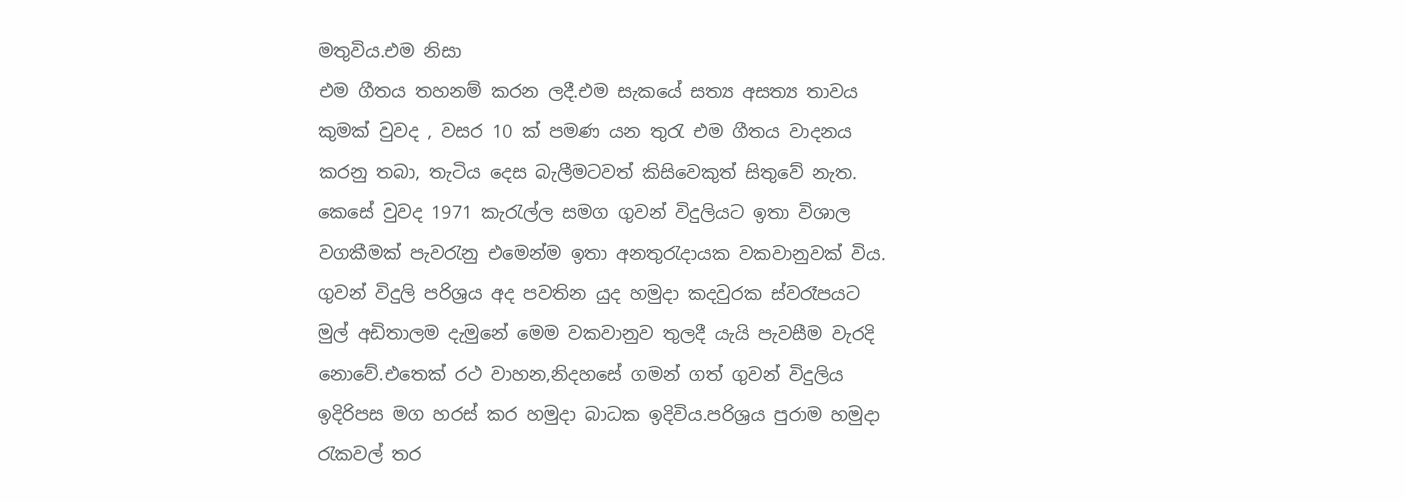මතුවිය.එම නිසා
එම ගීතය තහනම් කරන ලදී.එම සැකයේ සත්‍ය අසත්‍ය තාවය
කුමක් වුවද , වසර 10 ක් පමණ යන තුරැ එම ගීතය වාදනය
කරනු තබා, තැටිය දෙස බැලීමටවත් කිසිවෙකුත් සිතුවේ නැත.
කෙසේ වුවද 1971 කැරැල්ල සමග ගුවන් විදුලියට ඉතා විශාල
වගකීමක් පැවරැනු එමෙන්ම ඉතා අනතුරැදායක වකවානුවක් විය.
ගුවන් විදුලි පරිශ්‍රය අද පවතින යුද හමුදා කදවුරක ස්වරෑපයට
මුල් අඩිතාලම දැමුනේ මෙම වකවානුව තුලදී යැයි පැවසීම වැරදි
නොවේ.එතෙක් රථ වාහන,නිදහසේ ගමන් ගත් ගුවන් විදුලිය
ඉදිරිපස මග හරස් කර හමුදා බාධක ඉදිවිය.පරිශ්‍රය පුරාම හමුදා
රැකවල් තර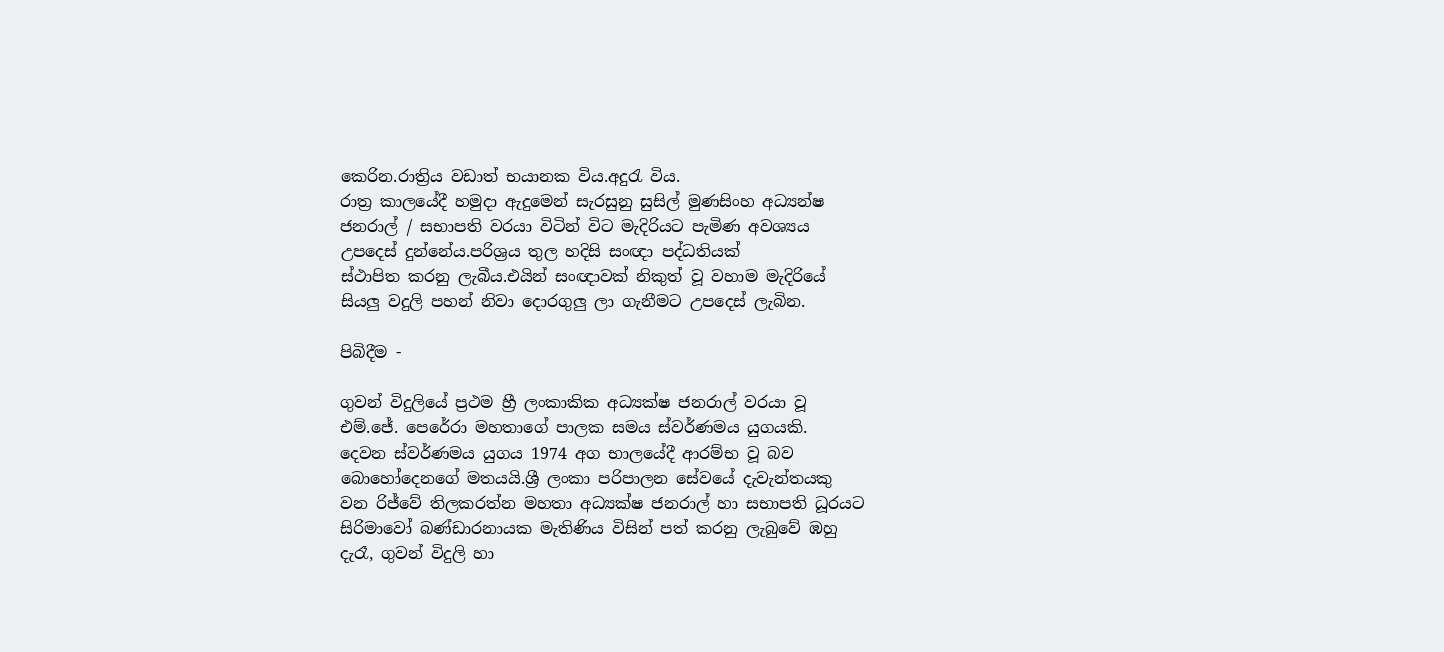කෙරින.රාත්‍රිය වඩාත් භයානක විය.අදුරැ විය.
රාත්‍ර කාලයේදී හමුදා ඇදුමෙන් සැරසුනු සුසිල් මුණසිංහ අධ්‍යන්ෂ
ජනරාල් / සභාපති වරයා විටින් විට මැදිරියට පැමිණ අවශ්‍යය
උපදෙස් දුන්නේය.පරිශ්‍රය තුල හදිසි සංඥා පද්ධතියක්
ස්ථාපිත කරනු ලැබීය.එයින් සංඥාවක් නිකුත් වූ වහාම මැදිරියේ
සියලු වදුලි පහන් නිවා දොරගුලු ලා ගැනීමට උපදෙස් ලැබින.

පිබිදීම -

ගුවන් විදුලියේ ප්‍රථම හ්‍රී ලංකාකික අධ්‍යක්ෂ ජනරාල් වරයා වූ
එම්.ජේ. පෙරේරා මහතාගේ පාලක සමය ස්වර්ණමය යුගයකි.
දෙවන ස්වර්ණමය යුගය 1974 අග භාලයේදී ආරම්භ වූ බව
බොහෝදෙනගේ මතයයි.ශ්‍රී ලංකා පරිපාලන සේවයේ දැවැන්තයකු
වන රිජ්වේ තිලකරත්න මහතා අධ්‍යක්ෂ ජනරාල් හා සභාපති ධූරයට
සිරිමාවෝ බණ්ඩාරනායක මැතිණිය විසින් පත් කරනු ලැබුවේ ඹහු
දැරෑ, ගුවන් විදුලි හා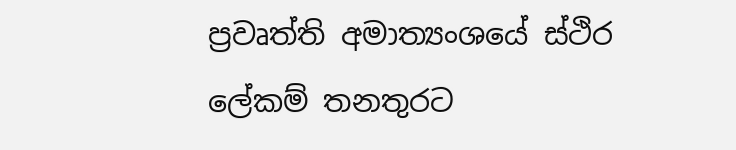ප්‍රවෘත්ති අමාත්‍යංශයේ ස්ථිර ලේකම් තනතුරට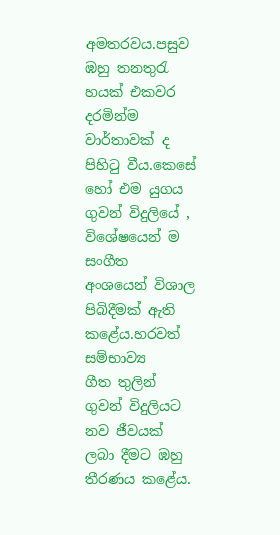අමතරවය.පසුව ඹහු තනතුරැ හයක් එකවර දරමින්ම වාර්තාවක් ද
පිහිටු වීය.කෙසේ හෝ එම යුගය ගුවන් විදුලියේ , විශේෂයෙන් ම
සංගීත අංශයෙන් විශාල පිබිදීමක් ඇති කළේය.හරවත් සම්භාව්‍ය
ගීත තුලින් ගුවන් විදුලියට නව ජීවයක් ලබා දීමට ඹහු තීරණය කළේය.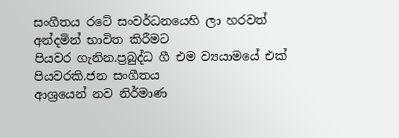සංගීතය රටේ සංවර්ධනයෙහි ලා හරවත් අන්දමින් භාවිත කිරීමට
පියවර ගැනින.ප්‍රබුද්ධ ගී එම ව්‍යයාමයේ එක් පියවරකි.ජන සංගීතය
ආශ්‍රයෙන් නව නිර්මාණ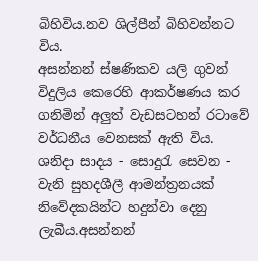බිහිවිය.නව ශිල්පීන් බිහිවන්නට විය.
අසන්නන් ස්ෂණිකව යලි ගුවන් විදුලිය කෙරෙහි ආකර්ෂණය කර
ගනිමින් අලුත් වැඩසටහන් රටාවේ වර්ධනීය වෙනසක් ඇති විය.
ශනිදා සාදය - සොදුරැ සෙවන - වැනි සුහදශීලී ආමන්ත්‍රනයක්
නිවේදකයින්ට හදුන්වා දෙනු ලැබීය.අසන්නන්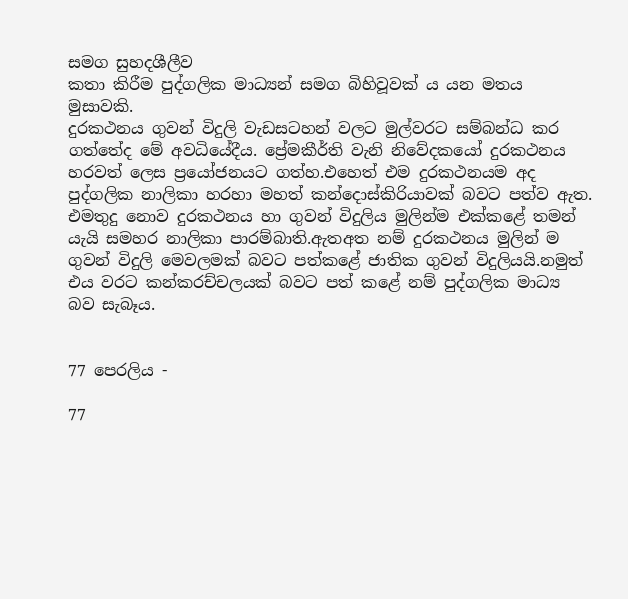සමග සුහදශීලීව
කතා කිරීම පුද්ගලික මාධ්‍යන් සමග බිහිවූවක් ය යන මතය මුසාවකි.
දුරකථනය ගුවන් විදුලි වැඩසටහන් වලට මුල්වරට සම්බන්ධ කර
ගත්තේද මේ අවධියේදීය. ප්‍රේමකීර්ති වැනි නිවේදකයෝ දුරකථනය
හරවත් ලෙස ප්‍රයෝජනයට ගත්හ.එහෙත් එම දුරකථනයම අද
පුද්ගලික නාලිකා හරහා මහත් කන්දොස්කිරියාවක් බවට පත්ව ඇත.
එමතුදු නොව දුරකථනය හා ගුවන් විදුලිය මුලින්ම එක්කළේ තමන්
යැයි සමහර නාලිකා පාරම්බාති.ඇතඅත නම් දුරකථනය මුලින් ම
ගුවන් විදුලි මෙවලමක් බවට පත්කළේ ජාතික ගුවන් විදුලියයි.නමුත්
එය වරට කන්කරච්චලයක් බවට පත් කළේ නම් පුද්ගලික මාධ්‍ය
බව සැබෑය.


77 පෙරලිය -

77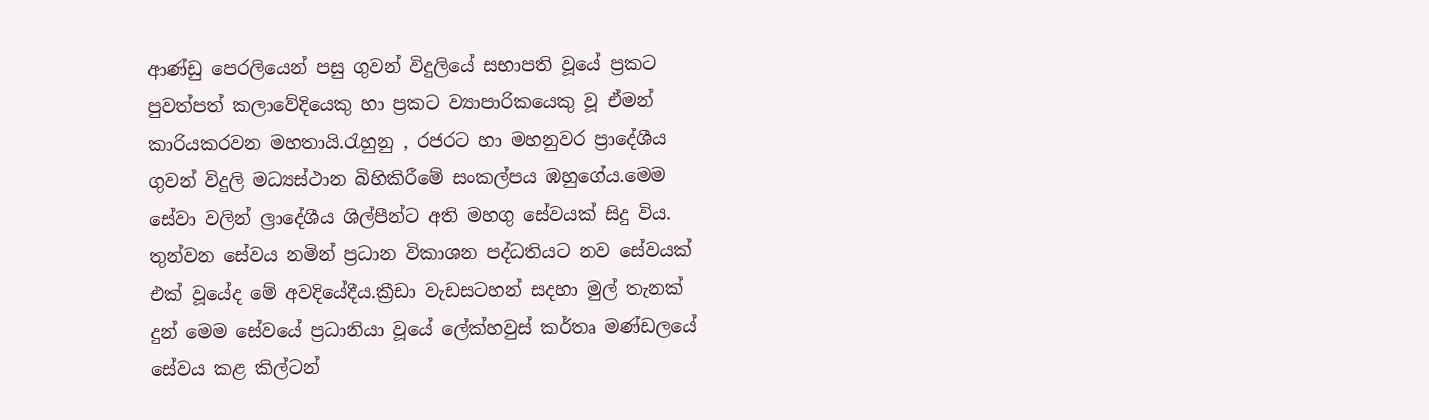ආණ්ඩු පෙරලියෙන් පසු ගුවන් විදුලියේ සභාපති වූයේ ප්‍රකට
පුවත්පත් කලාවේදියෙකු හා ප්‍රකට ව්‍යාපාරිකයෙකු වූ ඒමන්
කාරියකරවන මහතායි.රැහුනු , රජරට හා මහනුවර ප්‍රාදේශීය
ගුවන් විදුලි මධ්‍යස්ථාන බිහිකිරීමේ සංකල්පය ඹහුගේය.මෙම
සේවා වලින් ල්‍රාදේශීය ශිල්පීන්ට අති මහගු සේවයක් සිදු විය.
තුන්වන සේවය නමින් ප්‍රධාන විකාශන පද්ධතියට නව සේවයක්
එක් වූයේද මේ අවදියේදීය.ක්‍රීඩා වැඩසටහන් සදහා මුල් තැනක්
දුන් මෙම සේවයේ ප්‍රධානියා වූයේ ලේක්හවුස් කර්තෘ මණ්ඩලයේ
සේවය කළ කිල්ටන්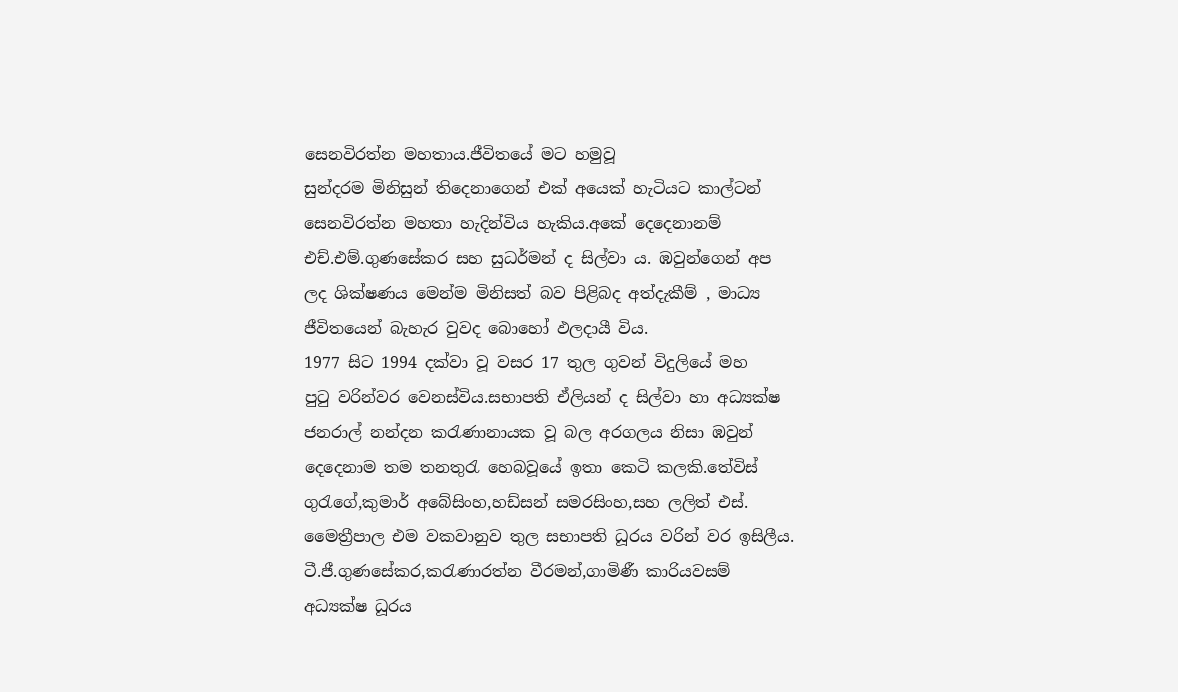සෙනවිරත්න මහතාය.ජීවිතයේ මට හමුවූ
සුන්දරම මිනිසුන් තිදෙනාගෙන් එක් අයෙක් හැටියට කාල්ටන්
සෙනවිරත්න මහතා හැදින්විය හැකිය.අකේ දෙදෙනානම්
එච්.එම්.ගුණසේකර සහ සුධර්මන් ද සිල්වා ය. ඹවුන්ගෙන් අප
ලද ශික්ෂණය මෙන්ම මිනිසත් බව පිළිබද අත්දැකීම් , මාධ්‍ය
ජීවිතයෙන් බැහැර වුවද බොහෝ ඵලදායී විය.
1977 සිට 1994 දක්වා වූ වසර 17 තුල ගුවන් විදුලියේ මහ
පුටු වරින්වර වෙනස්විය.සභාපති ඒලියන් ද සිල්වා හා අධ්‍යක්ෂ
ජනරාල් නන්දන කරැණානායක වූ බල අරගලය නිසා ඹවුන්
දෙදෙනාම තම තනතුරැ හෙබවූයේ ඉතා කෙටි කලකි.තේවිස්
ගුරැගේ,කුමාර් අබේසිංහ,හඩ්සන් සමරසිංහ,සහ ලලිත් එස්.
මෛත්‍රීපාල එම වකවානුව තුල සභාපති ධූරය වරින් වර ඉසිලීය.
ටී.ජී.ගුණසේකර,කරැණාරත්න වීරමන්,ගාමිණී කාරියවසම්
අධ්‍යක්ෂ ධූරය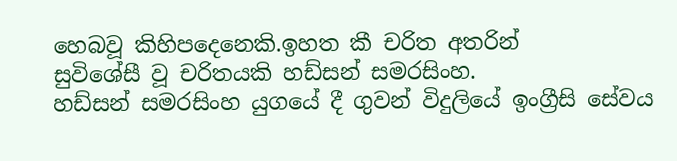හෙබවූ කිහිපදෙනෙකි.ඉහත කී චරිත අතරින්
සුවිශේසී වූ චරිතයකි හඩ්සන් සමරසිංහ.
හඩ්සන් සමරසිංහ යුගයේ දී ගුවන් විදුලියේ ඉංග්‍රීසි සේවය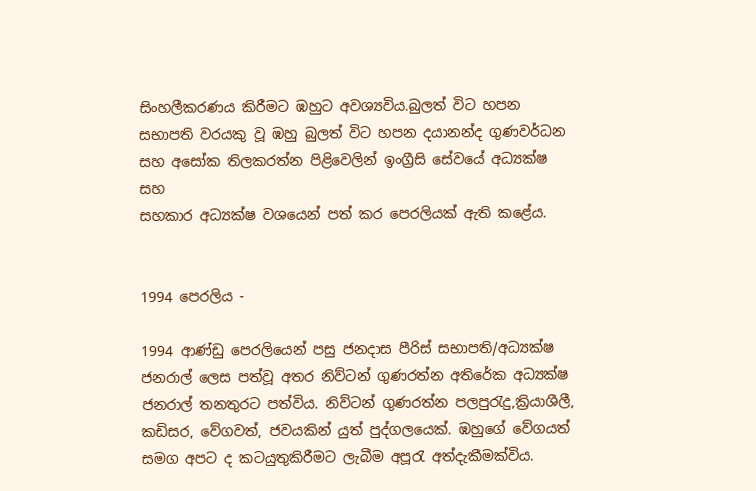සිංහලීකරණය කිරීමට ඹහුට අවශ්‍යවිය.බුලත් විට හපන
සභාපති වරයකු වූ ඹහු බුලත් විට හපන දයානන්ද ගුණවර්ධන
සහ අසෝක තිලකරත්න පිළිවෙලින් ඉංග්‍රීසි සේවයේ අධ්‍යක්ෂ සහ
සහකාර අධ්‍යක්ෂ වශයෙන් පත් කර පෙරලියක් ඇති කළේය.


1994 පෙරලිය -

1994 ආණ්ඩු පෙරලියෙන් පසු ජනදාස පීරිස් සභාපති/අධ්‍යක්ෂ
ජනරාල් ලෙස පත්වූ අතර නිව්ටන් ගුණරත්න අතිරේක අධ්‍යක්ෂ
ජනරාල් තනතුරට පත්විය. නිව්ටන් ගුණරත්න පලපුරැදු,ක්‍රියාශීලී,
කඩිසර, වේගවත්, ජවයකින් යුත් පුද්ගලයෙක්. ඹහුගේ වේගයත්
සමග අපට ද කටයුතුකිරීමට ලැබීම අපූරැ අත්දැකීමක්විය.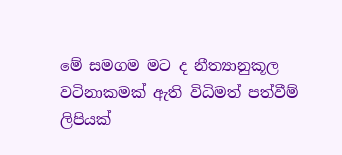මේ සමගම මට ද නීත්‍යානුකූල වටිනාකමක් ඇති විධිමත් පත්වීම්
ලිපියක්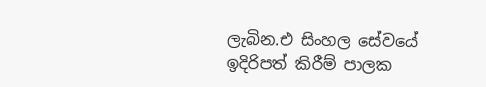ලැබින.එ සිංහල සේවයේ ඉදිරිපත් කිරීම් පාලක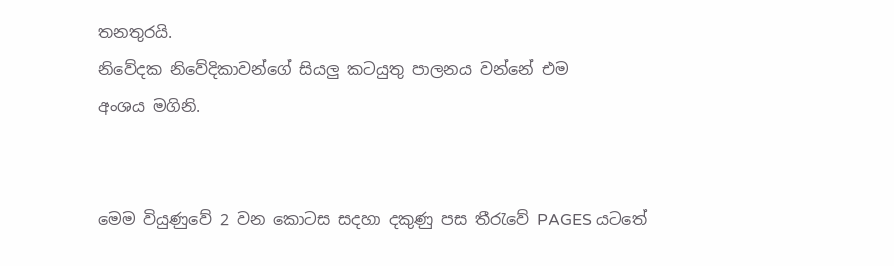තනතුරයි.
නිවේදක නිවේදිකාවන්ගේ සියලු කටයුතු පාලනය වන්නේ එම
අංශය මගිනි.


මෙම වියුණුවේ 2 වන කොටස සදහා දකුණු පස තීරැවේ PAGES යටතේ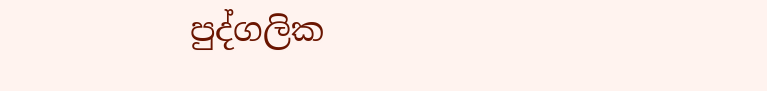පුද්ගලික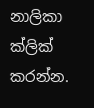නාලිකා
ක්ලික් කරන්න.